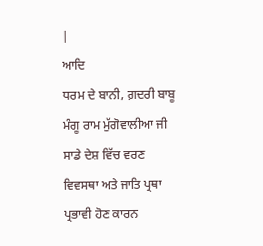|
ਆਦਿ
ਧਰਮ ਦੇ ਬਾਨੀ, ਗ਼ਦਰੀ ਬਾਬੂ ਮੰਗੂ ਰਾਮ ਮੁੱਗੋਵਾਲੀਆ ਜੀ
ਸਾਡੇ ਦੇਸ਼ ਵਿੱਚ ਵਰਣ ਵਿਵਸਥਾ ਅਤੇ ਜਾਤਿ ਪ੍ਰਥਾ ਪ੍ਰਭਾਵੀ ਹੋਣ ਕਾਰਨ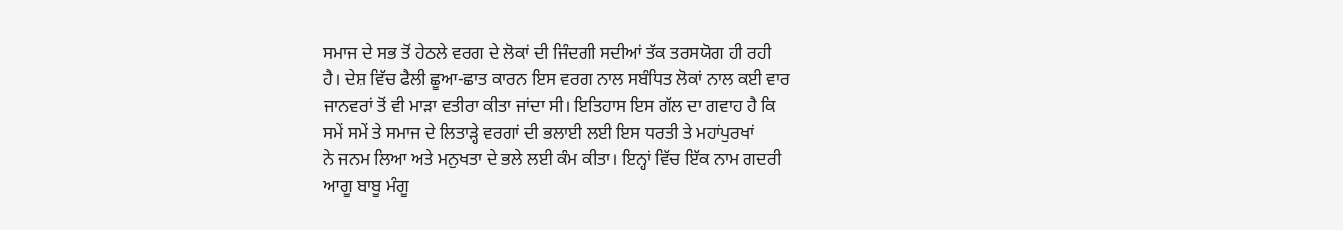ਸਮਾਜ ਦੇ ਸਭ ਤੋਂ ਹੇਠਲੇ ਵਰਗ ਦੇ ਲੋਕਾਂ ਦੀ ਜਿੰਦਗੀ ਸਦੀਆਂ ਤੱਕ ਤਰਸਯੋਗ ਹੀ ਰਹੀ
ਹੈ। ਦੇਸ਼ ਵਿੱਚ ਫੈਲੀ ਛੂਆ-ਛਾਤ ਕਾਰਨ ਇਸ ਵਰਗ ਨਾਲ ਸਬੰਧਿਤ ਲੋਕਾਂ ਨਾਲ ਕਈ ਵਾਰ
ਜਾਨਵਰਾਂ ਤੋਂ ਵੀ ਮਾੜਾ ਵਤੀਰਾ ਕੀਤਾ ਜਾਂਦਾ ਸੀ। ਇਤਿਹਾਸ ਇਸ ਗੱਲ ਦਾ ਗਵਾਹ ਹੈ ਕਿ
ਸਮੇਂ ਸਮੇਂ ਤੇ ਸਮਾਜ ਦੇ ਲਿਤਾੜ੍ਹੇ ਵਰਗਾਂ ਦੀ ਭਲਾਈ ਲਈ ਇਸ ਧਰਤੀ ਤੇ ਮਹਾਂਪੁਰਖਾਂ
ਨੇ ਜਨਮ ਲਿਆ ਅਤੇ ਮਨੁਖਤਾ ਦੇ ਭਲੇ ਲਈ ਕੰਮ ਕੀਤਾ। ਇਨ੍ਹਾਂ ਵਿੱਚ ਇੱਕ ਨਾਮ ਗਦਰੀ
ਆਗੂ ਬਾਬੂ ਮੰਗੂ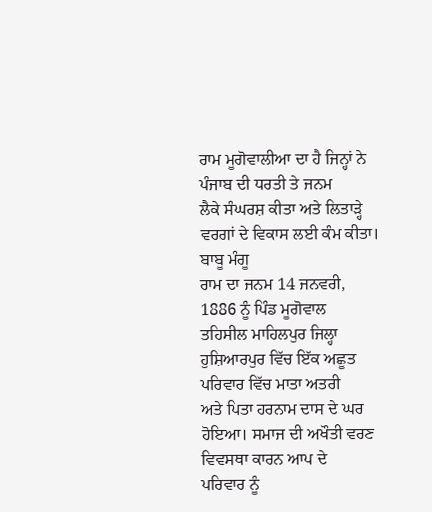ਰਾਮ ਮੂਗੋਵਾਲੀਆ ਦਾ ਹੈ ਜਿਨ੍ਹਾਂ ਨੇ ਪੰਜਾਬ ਦੀ ਧਰਤੀ ਤੇ ਜਨਮ
ਲੈਕੇ ਸੰਘਰਸ਼ ਕੀਤਾ ਅਤੇ ਲਿਤਾੜ੍ਹੇ ਵਰਗਾਂ ਦੇ ਵਿਕਾਸ ਲਈ ਕੰਮ ਕੀਤਾ। ਬਾਬੂ ਮੰਗੂ
ਰਾਮ ਦਾ ਜਨਮ 14 ਜਨਵਰੀ,
1886 ਨੂੰ ਪਿੰਡ ਮੂਗੋਵਾਲ
ਤਹਿਸੀਲ ਮਾਹਿਲਪੁਰ ਜਿਲ੍ਹਾ ਹੁਸ਼ਿਆਰਪੁਰ ਵਿੱਚ ਇੱਕ ਅਛੂਤ ਪਰਿਵਾਰ ਵਿੱਚ ਮਾਤਾ ਅਤਰੀ
ਅਤੇ ਪਿਤਾ ਹਰਨਾਮ ਦਾਸ ਦੇ ਘਰ ਹੋਇਆ। ਸਮਾਜ ਦੀ ਅਖੌਤੀ ਵਰਣ ਵਿਵਸਥਾ ਕਾਰਨ ਆਪ ਦੇ
ਪਰਿਵਾਰ ਨੂੰ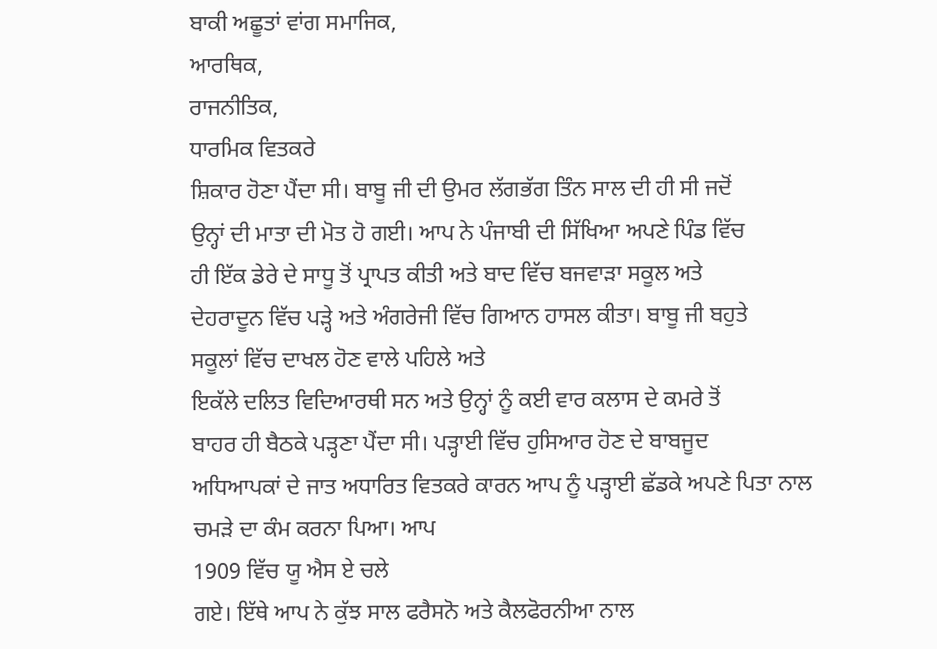ਬਾਕੀ ਅਛੂਤਾਂ ਵਾਂਗ ਸਮਾਜਿਕ,
ਆਰਥਿਕ,
ਰਾਜਨੀਤਿਕ,
ਧਾਰਮਿਕ ਵਿਤਕਰੇ
ਸ਼ਿਕਾਰ ਹੋਣਾ ਪੈਂਦਾ ਸੀ। ਬਾਬੂ ਜੀ ਦੀ ਉਮਰ ਲੱਗਭੱਗ ਤਿੰਨ ਸਾਲ ਦੀ ਹੀ ਸੀ ਜਦੋਂ
ਉਨ੍ਹਾਂ ਦੀ ਮਾਤਾ ਦੀ ਮੋਤ ਹੋ ਗਈ। ਆਪ ਨੇ ਪੰਜਾਬੀ ਦੀ ਸਿੱਖਿਆ ਅਪਣੇ ਪਿੰਡ ਵਿੱਚ
ਹੀ ਇੱਕ ਡੇਰੇ ਦੇ ਸਾਧੂ ਤੋਂ ਪ੍ਰਾਪਤ ਕੀਤੀ ਅਤੇ ਬਾਦ ਵਿੱਚ ਬਜਵਾੜਾ ਸਕੂਲ ਅਤੇ
ਦੇਹਰਾਦੂਨ ਵਿੱਚ ਪੜ੍ਹੇ ਅਤੇ ਅੰਗਰੇਜੀ ਵਿੱਚ ਗਿਆਨ ਹਾਸਲ ਕੀਤਾ। ਬਾਬੂ ਜੀ ਬਹੁਤੇ
ਸਕੂਲਾਂ ਵਿੱਚ ਦਾਖਲ ਹੋਣ ਵਾਲੇ ਪਹਿਲੇ ਅਤੇ
ਇਕੱਲੇ ਦਲਿਤ ਵਿਦਿਆਰਥੀ ਸਨ ਅਤੇ ਉਨ੍ਹਾਂ ਨੂੰ ਕਈ ਵਾਰ ਕਲਾਸ ਦੇ ਕਮਰੇ ਤੋਂ
ਬਾਹਰ ਹੀ ਬੈਠਕੇ ਪੜ੍ਹਣਾ ਪੈਂਦਾ ਸੀ। ਪੜ੍ਹਾਈ ਵਿੱਚ ਹੁਸਿਆਰ ਹੋਣ ਦੇ ਬਾਬਜੂਦ
ਅਧਿਆਪਕਾਂ ਦੇ ਜਾਤ ਅਧਾਰਿਤ ਵਿਤਕਰੇ ਕਾਰਨ ਆਪ ਨੂੰ ਪੜ੍ਹਾਈ ਛੱਡਕੇ ਅਪਣੇ ਪਿਤਾ ਨਾਲ
ਚਮੜੇ ਦਾ ਕੰਮ ਕਰਨਾ ਪਿਆ। ਆਪ
1909 ਵਿੱਚ ਯੂ ਐਸ ਏ ਚਲੇ
ਗਏ। ਇੱਥੇ ਆਪ ਨੇ ਕੁੱਝ ਸਾਲ ਫਰੈਸਨੋ ਅਤੇ ਕੈਲਫੋਰਨੀਆ ਨਾਲ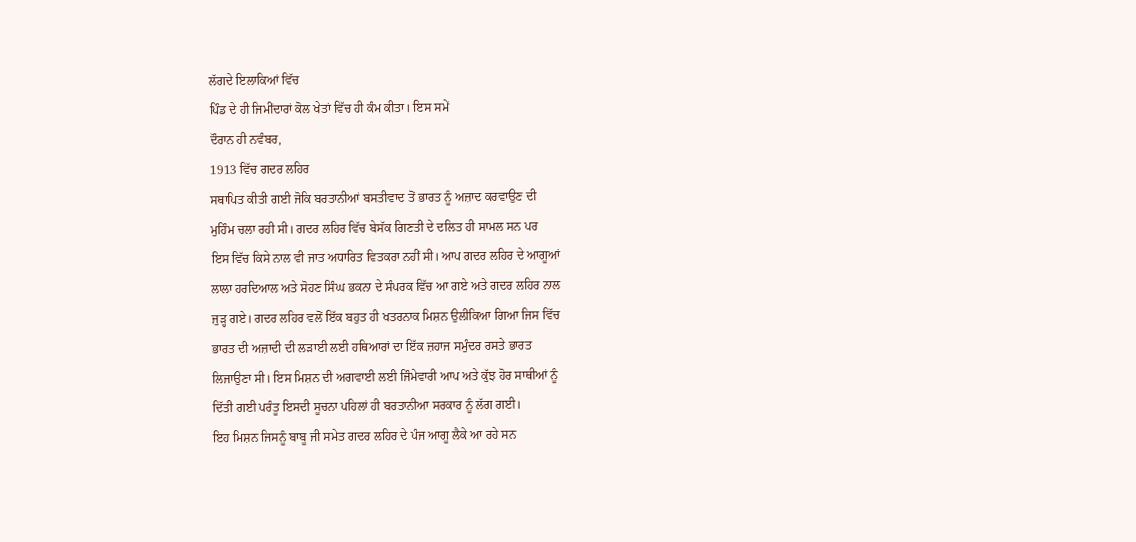ਲੱਗਦੇ ਇਲਾਕਿਆਂ ਵਿੱਚ
ਪਿੰਡ ਦੇ ਹੀ ਜਿਮੀਂਦਾਰਾਂ ਕੋਲ ਖੇਤਾਂ ਵਿੱਚ ਹੀ ਕੰਮ ਕੀਤਾ। ਇਸ ਸਮੇਂ
ਦੌਰਾਨ ਹੀ ਨਵੰਬਰ,
1913 ਵਿੱਚ ਗਦਰ ਲਹਿਰ
ਸਥਾਪਿਤ ਕੀਤੀ ਗਈ ਜੋਕਿ ਬਰਤਾਨੀਆਂ ਬਸਤੀਵਾਦ ਤੋਂ ਭਾਰਤ ਨੂੰ ਅਜ਼ਾਦ ਕਰਵਾਉਣ ਦੀ
ਮੁਹਿੰਮ ਚਲਾ ਰਹੀ ਸੀ। ਗਦਰ ਲਹਿਰ ਵਿੱਚ ਬੇਸੱਕ ਗਿਣਤੀ ਦੇ ਦਲਿਤ ਹੀ ਸਾਮਲ ਸਨ ਪਰ
ਇਸ ਵਿੱਚ ਕਿਸੇ ਨਾਲ ਵੀ ਜਾਤ ਅਧਾਰਿਤ ਵਿਤਕਰਾ ਨਹੀਂ ਸੀ। ਆਪ ਗਦਰ ਲਹਿਰ ਦੇ ਆਗੂਆਂ
ਲਾਲਾ ਹਰਦਿਆਲ ਅਤੇ ਸੋਹਣ ਸਿੰਘ ਭਕਨਾ ਦੇ ਸੰਪਰਕ ਵਿੱਚ ਆ ਗਏ ਅਤੇ ਗਦਰ ਲਹਿਰ ਨਾਲ
ਜੁੜ੍ਹ ਗਏ। ਗਦਰ ਲਹਿਰ ਵਲੋਂ ਇੱਕ ਬਹੁਤ ਹੀ ਖਤਰਨਾਕ ਮਿਸ਼ਨ ਉਲੀਕਿਆ ਗਿਆ ਜਿਸ ਵਿੱਚ
ਭਾਰਤ ਦੀ ਅਜ਼ਾਦੀ ਦੀ ਲੜਾਈ ਲਈ ਹਥਿਆਰਾਂ ਦਾ ਇੱਕ ਜ਼ਹਾਜ ਸਮੁੰਦਰ ਰਸਤੇ ਭਾਰਤ
ਲਿਜਾਉਣਾ ਸੀ। ਇਸ ਮਿਸ਼ਨ ਦੀ ਅਗਵਾਈ ਲਈ ਜਿੰਮੇਵਾਰੀ ਆਪ ਅਤੇ ਕੁੱਝ ਹੋਰ ਸਾਥੀਆਂ ਨੂੰ
ਦਿੱਤੀ ਗਈ ਪਰੰਤੂ ਇਸਦੀ ਸੂਚਨਾ ਪਹਿਲਾਂ ਹੀ ਬਰਤਾਨੀਆ ਸਰਕਾਰ ਨੂੰ ਲੱਗ ਗਈ।
ਇਹ ਮਿਸ਼ਨ ਜਿਸਨੂੰ ਬਾਬੂ ਜੀ ਸਮੇਤ ਗਦਰ ਲਹਿਰ ਦੇ ਪੰਜ ਆਗੂ ਲੈਕੇ ਆ ਰਹੇ ਸਨ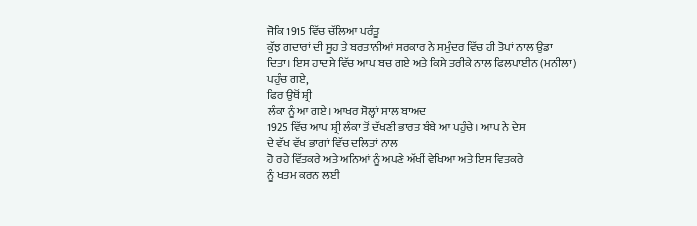ਜੋਕਿ 1915 ਵਿੱਚ ਚੱਲਿਆ ਪਰੰਤੂ
ਕੁੱਝ ਗਦਾਰਾਂ ਦੀ ਸੂਹ ਤੇ ਬਰਤਾਨੀਆਂ ਸਰਕਾਰ ਨੇ ਸਮੁੰਦਰ ਵਿੱਚ ਹੀ ਤੋਪਾਂ ਨਾਲ ਉਡਾ
ਦਿਤਾ। ਇਸ ਹਾਦਸੇ ਵਿੱਚ ਆਪ ਬਚ ਗਏ ਅਤੇ ਕਿਸੇ ਤਰੀਕੇ ਨਾਲ ਫਿਲਪਾਈਨ (ਮਨੀਲਾ)
ਪਹੁੰਚ ਗਏ,
ਫਿਰ ਉਥੋਂ ਸ਼੍ਰੀ
ਲੰਕਾ ਨੂੰ ਆ ਗਏ। ਆਖਰ ਸੋਲ੍ਹਾਂ ਸਾਲ ਬਾਅਦ
1925 ਵਿੱਚ ਆਪ ਸ਼੍ਰੀ ਲੰਕਾ ਤੋਂ ਦੱਖਣੀ ਭਾਰਤ ਬੰਬੇ ਆ ਪਹੁੰਚੇ। ਆਪ ਨੇ ਦੇਸ
ਦੇ ਵੱਖ ਵੱਖ ਭਾਗਾਂ ਵਿੱਚ ਦਲਿਤਾਂ ਨਾਲ
ਹੋ ਰਹੇ ਵਿੱਤਕਰੇ ਅਤੇ ਅਨਿਆਂ ਨੂੰ ਅਪਣੇ ਅੱਖੀਂ ਵੇਖਿਆ ਅਤੇ ਇਸ ਵਿਤਕਰੇ
ਨੂੰ ਖਤਮ ਕਰਨ ਲਈ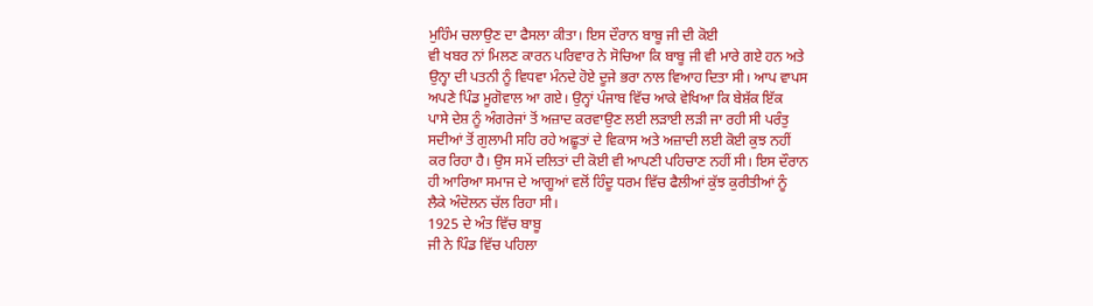ਮੁਹਿੰਮ ਚਲਾਉਣ ਦਾ ਫੈਸਲਾ ਕੀਤਾ। ਇਸ ਦੌਰਾਨ ਬਾਬੂ ਜੀ ਦੀ ਕੋਈ
ਵੀ ਖਬਰ ਨਾਂ ਮਿਲਣ ਕਾਰਨ ਪਰਿਵਾਰ ਨੇ ਸੋਚਿਆ ਕਿ ਬਾਬੂ ਜੀ ਵੀ ਮਾਰੇ ਗਏ ਹਨ ਅਤੇ
ਉਨ੍ਹਾ ਦੀ ਪਤਨੀ ਨੂੰ ਵਿਧਵਾ ਮੰਨਦੇ ਹੋਏ ਦੂਜੇ ਭਰਾ ਨਾਲ ਵਿਆਹ ਦਿਤਾ ਸੀ। ਆਪ ਵਾਪਸ
ਅਪਣੇ ਪਿੰਡ ਮੂਗੋਵਾਲ ਆ ਗਏ। ਉਨ੍ਹਾਂ ਪੰਜਾਬ ਵਿੱਚ ਆਕੇ ਵੇਖਿਆ ਕਿ ਬੇਸ਼ੱਕ ਇੱਕ
ਪਾਸੇ ਦੇਸ਼ ਨੂੰ ਅੰਗਰੇਜਾਂ ਤੋਂ ਅਜ਼ਾਦ ਕਰਵਾਉਣ ਲਈ ਲੜਾਈ ਲੜੀ ਜਾ ਰਹੀ ਸੀ ਪਰੰਤੁ
ਸਦੀਆਂ ਤੋਂ ਗੁਲਾਮੀ ਸਹਿ ਰਹੇ ਅਛੂਤਾਂ ਦੇ ਵਿਕਾਸ ਅਤੇ ਅਜ਼ਾਦੀ ਲਈ ਕੋਈ ਕੁਝ ਨਹੀਂ
ਕਰ ਰਿਹਾ ਹੈ। ਉਸ ਸਮੇਂ ਦਲਿਤਾਂ ਦੀ ਕੋਈ ਵੀ ਆਪਣੀ ਪਹਿਚਾਣ ਨਹੀਂ ਸੀ। ਇਸ ਦੌਰਾਨ
ਹੀ ਆਰਿਆ ਸਮਾਜ ਦੇ ਆਗੂਆਂ ਵਲੋਂ ਹਿੰਦੂ ਧਰਮ ਵਿੱਚ ਫੈਲੀਆਂ ਕੁੱਝ ਕੁਰੀਤੀਆਂ ਨੂੰ
ਲੈਕੇ ਅੰਦੋਲਨ ਚੱਲ ਰਿਹਾ ਸੀ।
1925 ਦੇ ਅੰਤ ਵਿੱਚ ਬਾਬੂ
ਜੀ ਨੇ ਪਿੰਡ ਵਿੱਚ ਪਹਿਲਾ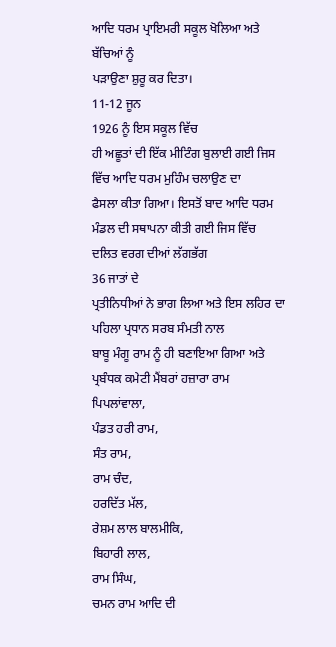ਆਦਿ ਧਰਮ ਪ੍ਰਾਇਮਰੀ ਸਕੂਲ ਖੋਲਿਆ ਅਤੇ ਬੱਚਿਆਂ ਨੂੰ
ਪੜਾਉਣਾ ਸ਼ੁਰੂ ਕਰ ਦਿਤਾ।
11-12 ਜੂਨ
1926 ਨੂੰ ਇਸ ਸਕੂਲ ਵਿੱਚ
ਹੀ ਅਛੂਤਾਂ ਦੀ ਇੱਕ ਮੀਟਿੰਗ ਬੁਲਾਈ ਗਈ ਜਿਸ ਵਿੱਚ ਆਦਿ ਧਰਮ ਮੁਹਿੰਮ ਚਲਾਉਣ ਦਾ
ਫੈਸਲਾ ਕੀਤਾ ਗਿਆ। ਇਸਤੋਂ ਬਾਦ ਆਦਿ ਧਰਮ ਮੰਡਲ ਦੀ ਸਥਾਪਨਾ ਕੀਤੀ ਗਈ ਜਿਸ ਵਿੱਚ
ਦਲਿਤ ਵਰਗ ਦੀਆਂ ਲੱਗਭੱਗ
36 ਜਾਤਾਂ ਦੇ
ਪ੍ਰਤੀਨਿਧੀਆਂ ਨੇ ਭਾਗ ਲਿਆ ਅਤੇ ਇਸ ਲਹਿਰ ਦਾ ਪਹਿਲਾ ਪ੍ਰਧਾਨ ਸਰਬ ਸੰਮਤੀ ਨਾਲ
ਬਾਬੂ ਮੰਗੂ ਰਾਮ ਨੂੰ ਹੀ ਬਣਾਇਆ ਗਿਆ ਅਤੇ ਪ੍ਰਬੰਧਕ ਕਮੇਟੀ ਮੈਂਬਰਾਂ ਹਜ਼ਾਰਾ ਰਾਮ
ਪਿਪਲਾਂਵਾਲਾ,
ਪੰਡਤ ਹਰੀ ਰਾਮ,
ਸੰਤ ਰਾਮ,
ਰਾਮ ਚੰਦ,
ਹਰਦਿੱਤ ਮੱਲ,
ਰੇਸ਼ਮ ਲਾਲ ਬਾਲਮੀਕਿ,
ਬਿਹਾਰੀ ਲਾਲ,
ਰਾਮ ਸਿੰਘ,
ਚਮਨ ਰਾਮ ਆਦਿ ਦੀ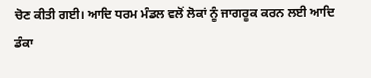ਚੋਣ ਕੀਤੀ ਗਈ। ਆਦਿ ਧਰਮ ਮੰਡਲ ਵਲੋਂ ਲੋਕਾਂ ਨੂੰ ਜਾਗਰੂਕ ਕਰਨ ਲਈ ਆਦਿ ਡੰਕਾ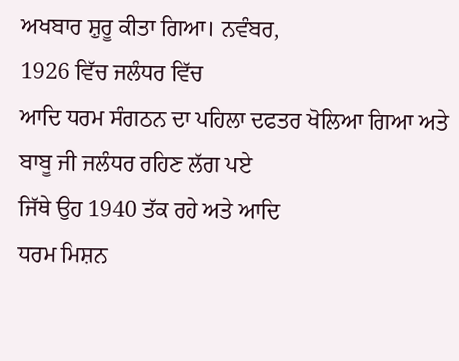ਅਖਬਾਰ ਸ਼ੁਰੂ ਕੀਤਾ ਗਿਆ। ਨਵੰਬਰ,
1926 ਵਿੱਚ ਜਲੰਧਰ ਵਿੱਚ
ਆਦਿ ਧਰਮ ਸੰਗਠਨ ਦਾ ਪਹਿਲਾ ਦਫਤਰ ਖੋਲਿਆ ਗਿਆ ਅਤੇ ਬਾਬੂ ਜੀ ਜਲੰਧਰ ਰਹਿਣ ਲੱਗ ਪਏ
ਜਿੱਥੇ ਉਹ 1940 ਤੱਕ ਰਹੇ ਅਤੇ ਆਦਿ
ਧਰਮ ਮਿਸ਼ਨ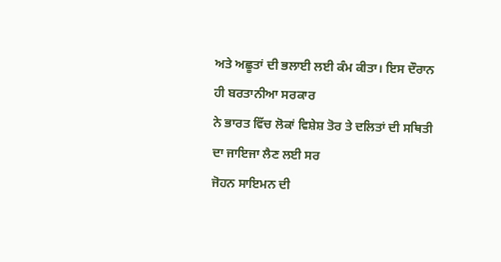ਅਤੇ ਅਛੂਤਾਂ ਦੀ ਭਲਾਈ ਲਈ ਕੰਮ ਕੀਤਾ। ਇਸ ਦੌਰਾਨ ਹੀ ਬਰਤਾਨੀਆ ਸਰਕਾਰ
ਨੇ ਭਾਰਤ ਵਿੱਚ ਲੋਕਾਂ ਵਿਸ਼ੇਸ਼ ਤੋਰ ਤੇ ਦਲਿਤਾਂ ਦੀ ਸਥਿਤੀ ਦਾ ਜਾਇਜਾ ਲੈਣ ਲਈ ਸਰ
ਜੋਹਨ ਸਾਇਮਨ ਦੀ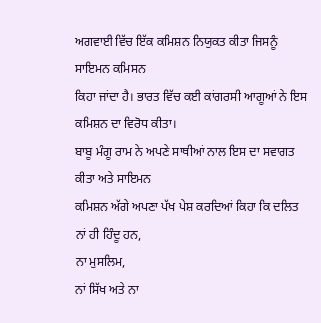ਅਗਵਾਈ ਵਿੱਚ ਇੱਕ ਕਮਿਸ਼ਨ ਨਿਯੁਕਤ ਕੀਤਾ ਜਿਸਨੂੰ ਸਾਇਮਨ ਕਮਿਸਨ
ਕਿਹਾ ਜਾਂਦਾ ਹੈ। ਭਾਰਤ ਵਿੱਚ ਕਈ ਕਾਂਗਰਸੀ ਆਗੂਆਂ ਨੇ ਇਸ ਕਮਿਸ਼ਨ ਦਾ ਵਿਰੋਧ ਕੀਤਾ।
ਬਾਬੂ ਮੰਗੂ ਰਾਮ ਨੇ ਅਪਣੇ ਸਾਥੀਆਂ ਨਾਲ ਇਸ ਦਾ ਸਵਾਗਤ ਕੀਤਾ ਅਤੇ ਸਾਇਮਨ
ਕਮਿਸ਼ਨ ਅੱਗੇ ਅਪਣਾ ਪੱਖ ਪੇਸ਼ ਕਰਦਿਆਂ ਕਿਹਾ ਕਿ ਦਲਿਤ ਨਾਂ ਹੀ ਹਿੰਦੂ ਹਨ,
ਨਾ ਮੁਸਲਿਮ,
ਨਾਂ ਸਿੱਖ ਅਤੇ ਨਾ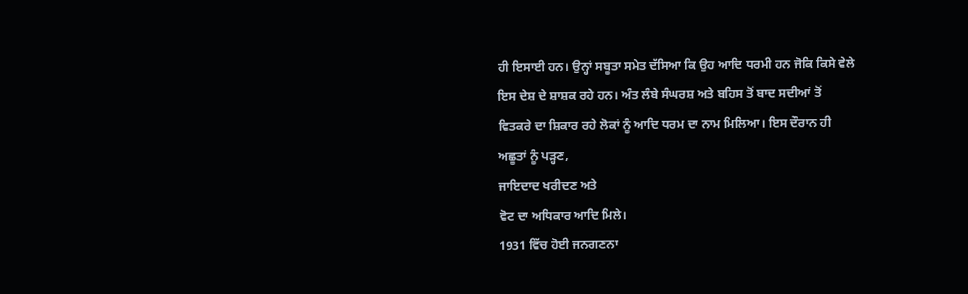ਹੀ ਇਸਾਈ ਹਨ। ਉਨ੍ਹਾਂ ਸਬੂਤਾ ਸਮੇਤ ਦੱਸਿਆ ਕਿ ਉਹ ਆਦਿ ਧਰਮੀ ਹਨ ਜੋਕਿ ਕਿਸੇ ਵੇਲੇ
ਇਸ ਦੇਸ਼ ਦੇ ਸ਼ਾਸ਼ਕ ਰਹੇ ਹਨ। ਅੰਤ ਲੰਬੇ ਸੰਘਰਸ਼ ਅਤੇ ਬਹਿਸ ਤੋਂ ਬਾਦ ਸਦੀਆਂ ਤੋਂ
ਵਿਤਕਰੇ ਦਾ ਸ਼ਿਕਾਰ ਰਹੇ ਲੋਕਾਂ ਨੂੰ ਆਦਿ ਧਰਮ ਦਾ ਨਾਮ ਮਿਲਿਆ। ਇਸ ਦੌਰਾਨ ਹੀ
ਅਛੂਤਾਂ ਨੂੰ ਪੜ੍ਹਣ,
ਜਾਇਦਾਦ ਖਰੀਦਣ ਅਤੇ
ਵੋਟ ਦਾ ਅਧਿਕਾਰ ਆਦਿ ਮਿਲੇ।
1931 ਵਿੱਚ ਹੋਈ ਜਨਗਣਨਾ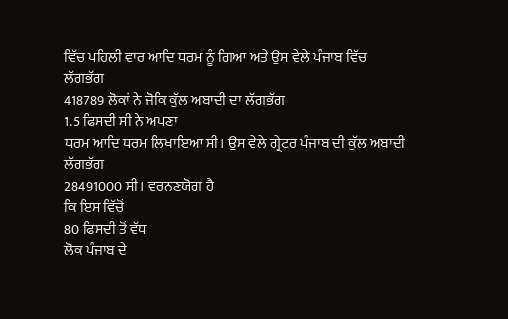ਵਿੱਚ ਪਹਿਲੀ ਵਾਰ ਆਦਿ ਧਰਮ ਨੂੰ ਗਿਆ ਅਤੇ ਉਸ ਵੇਲੇ ਪੰਜਾਬ ਵਿੱਚ
ਲੱਗਭੱਗ
418789 ਲੋਕਾਂ ਨੇ ਜੋਕਿ ਕੁੱਲ ਅਬਾਦੀ ਦਾ ਲੱਗਭੱਗ
1.5 ਫਿਸਦੀ ਸੀ ਨੇ ਅਪਣਾ
ਧਰਮ ਆਦਿ ਧਰਮ ਲਿਖਾਇਆ ਸੀ। ਉਸ ਵੇਲੇ ਗ੍ਰੇਟਰ ਪੰਜਾਬ ਦੀ ਕੁੱਲ ਅਬਾਦੀ ਲੱਗਭੱਗ
28491000 ਸੀ। ਵਰਨਣਯੋਗ ਹੈ
ਕਿ ਇਸ ਵਿੱਚੋਂ
80 ਫਿਸਦੀ ਤੋਂ ਵੱਧ
ਲੋਕ ਪੰਜਾਬ ਦੇ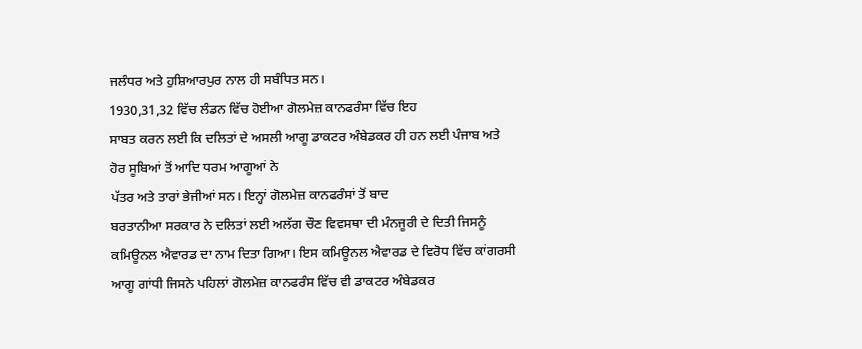ਜਲੰਧਰ ਅਤੇ ਹੁਸ਼ਿਆਰਪੁਰ ਨਾਲ ਹੀ ਸਬੰਧਿਤ ਸਨ।
1930,31,32 ਵਿੱਚ ਲੰਡਨ ਵਿੱਚ ਹੋਈਆ ਗੋਲਮੇਜ਼ ਕਾਨਫਰੰਸਾ ਵਿੱਚ ਇਹ
ਸਾਬਤ ਕਰਨ ਲਈ ਕਿ ਦਲਿਤਾਂ ਦੇ ਅਸਲੀ ਆਗੂ ਡਾਕਟਰ ਅੰਬੇਡਕਰ ਹੀ ਹਨ ਲਈ ਪੰਜਾਬ ਅਤੇ
ਹੋਰ ਸੂਬਿਆਂ ਤੋਂ ਆਦਿ ਧਰਮ ਆਗੂਆਂ ਨੇ
ਪੱਤਰ ਅਤੇ ਤਾਰਾਂ ਭੇਜੀਆਂ ਸਨ। ਇਨ੍ਹਾਂ ਗੋਲਮੇਜ਼ ਕਾਨਫਰੰਸਾਂ ਤੋਂ ਬਾਦ
ਬਰਤਾਨੀਆ ਸਰਕਾਰ ਨੇ ਦਲਿਤਾਂ ਲਈ ਅਲੱਗ ਚੌਣ ਵਿਵਸਥਾ ਦੀ ਮੰਨਜੂਰੀ ਦੇ ਦਿਤੀ ਜਿਸਨੂੰ
ਕਮਿਊਨਲ ਐਵਾਰਡ ਦਾ ਨਾਮ ਦਿਤਾ ਗਿਆ। ਇਸ ਕਮਿਊਨਲ ਐਵਾਰਡ ਦੇ ਵਿਰੋਧ ਵਿੱਚ ਕਾਂਗਰਸੀ
ਆਗੂ ਗਾਂਧੀ ਜਿਸਨੇ ਪਹਿਲਾਂ ਗੋਲਮੇਜ਼ ਕਾਨਫਰੰਸ ਵਿੱਚ ਵੀ ਡਾਕਟਰ ਅੰਬੇਡਕਰ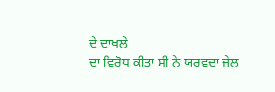ਦੇ ਦਾਖਲੇ
ਦਾ ਵਿਰੋਧ ਕੀਤਾ ਸੀ ਨੇ ਯਰਵਦਾ ਜੇਲ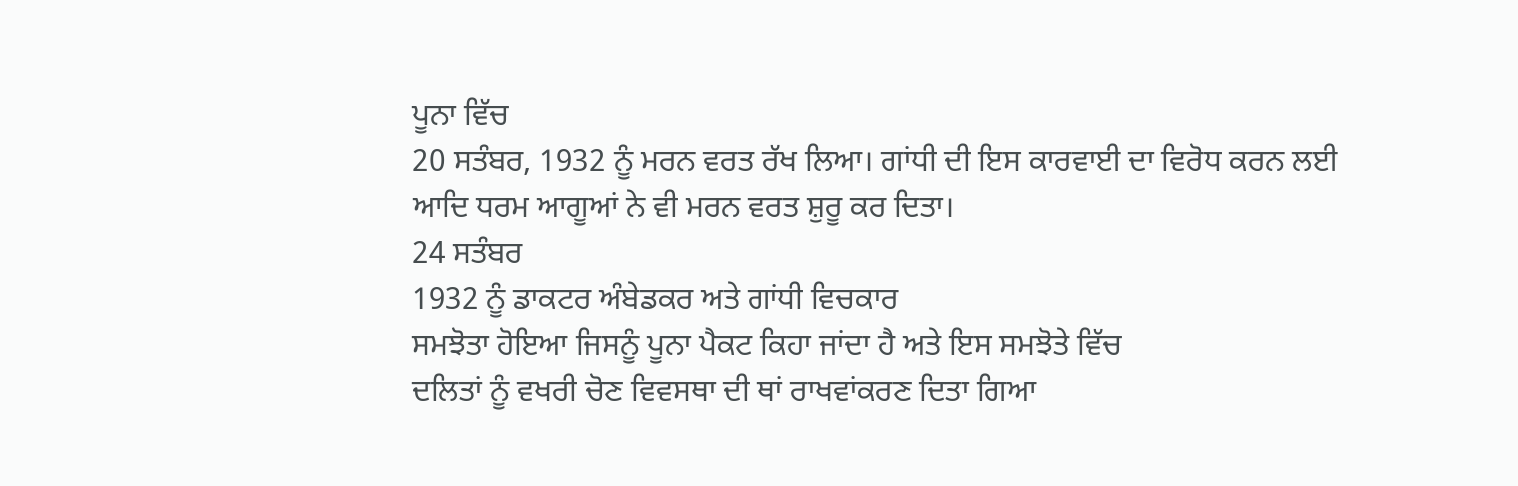ਪੂਨਾ ਵਿੱਚ
20 ਸਤੰਬਰ, 1932 ਨੂੰ ਮਰਨ ਵਰਤ ਰੱਖ ਲਿਆ। ਗਾਂਧੀ ਦੀ ਇਸ ਕਾਰਵਾਈ ਦਾ ਵਿਰੋਧ ਕਰਨ ਲਈ
ਆਦਿ ਧਰਮ ਆਗੂਆਂ ਨੇ ਵੀ ਮਰਨ ਵਰਤ ਸ਼ੁਰੂ ਕਰ ਦਿਤਾ।
24 ਸਤੰਬਰ
1932 ਨੂੰ ਡਾਕਟਰ ਅੰਬੇਡਕਰ ਅਤੇ ਗਾਂਧੀ ਵਿਚਕਾਰ
ਸਮਝੋਤਾ ਹੋਇਆ ਜਿਸਨੂੰ ਪੂਨਾ ਪੈਕਟ ਕਿਹਾ ਜਾਂਦਾ ਹੈ ਅਤੇ ਇਸ ਸਮਝੋਤੇ ਵਿੱਚ
ਦਲਿਤਾਂ ਨੂੰ ਵਖਰੀ ਚੋਣ ਵਿਵਸਥਾ ਦੀ ਥਾਂ ਰਾਖਵਾਂਕਰਣ ਦਿਤਾ ਗਿਆ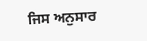ਜਿਸ ਅਨੁਸਾਰ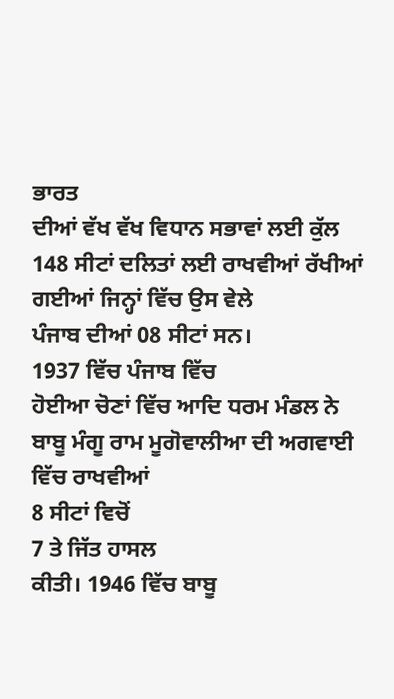ਭਾਰਤ
ਦੀਆਂ ਵੱਖ ਵੱਖ ਵਿਧਾਨ ਸਭਾਵਾਂ ਲਈ ਕੁੱਲ
148 ਸੀਟਾਂ ਦਲਿਤਾਂ ਲਈ ਰਾਖਵੀਆਂ ਰੱਖੀਆਂ ਗਈਆਂ ਜਿਨ੍ਹਾਂ ਵਿੱਚ ਉਸ ਵੇਲੇ
ਪੰਜਾਬ ਦੀਆਂ 08 ਸੀਟਾਂ ਸਨ।
1937 ਵਿੱਚ ਪੰਜਾਬ ਵਿੱਚ
ਹੋਈਆ ਚੋਣਾਂ ਵਿੱਚ ਆਦਿ ਧਰਮ ਮੰਡਲ ਨੇ ਬਾਬੂ ਮੰਗੂ ਰਾਮ ਮੂਗੋਵਾਲੀਆ ਦੀ ਅਗਵਾਈ
ਵਿੱਚ ਰਾਖਵੀਆਂ
8 ਸੀਟਾਂ ਵਿਚੋਂ
7 ਤੇ ਜਿੱਤ ਹਾਸਲ
ਕੀਤੀ। 1946 ਵਿੱਚ ਬਾਬੂ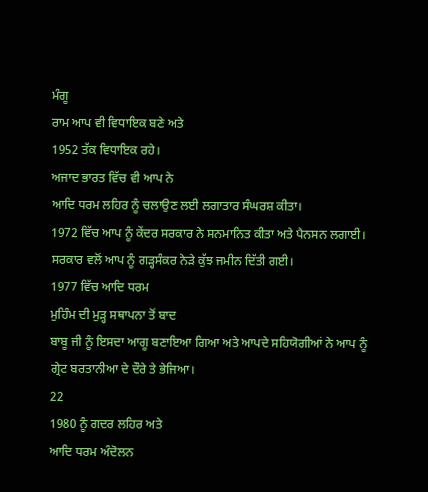ਮੰਗੂ
ਰਾਮ ਆਪ ਵੀ ਵਿਧਾਇਕ ਬਣੇ ਅਤੇ
1952 ਤੱਕ ਵਿਧਾਇਕ ਰਹੇ।
ਅਜਾਦ ਭਾਰਤ ਵਿੱਚ ਵੀ ਆਪ ਨੇ
ਆਦਿ ਧਰਮ ਲਹਿਰ ਨੂੰ ਚਲਾਉਣ ਲਈ ਲਗਾਤਾਰ ਸੰਘਰਸ਼ ਕੀਤਾ।
1972 ਵਿੱਚ ਆਪ ਨੂੰ ਕੇਂਦਰ ਸਰਕਾਰ ਨੇ ਸਨਮਾਨਿਤ ਕੀਤਾ ਅਤੇ ਪੈਨਸਨ ਲਗਾਈ।
ਸਰਕਾਰ ਵਲੋਂ ਆਪ ਨੂੰ ਗੜ੍ਹਸੰਕਰ ਨੇੜੇ ਕੁੱਝ ਜਮੀਨ ਦਿੱਤੀ ਗਈ।
1977 ਵਿੱਚ ਆਦਿ ਧਰਮ
ਮੁਹਿੰਮ ਦੀ ਮੁੜ੍ਹ ਸਥਾਪਨਾ ਤੋਂ ਬਾਦ
ਬਾਬੂ ਜੀ ਨੂੰ ਇਸਦਾ ਆਗੂ ਬਣਾਇਆ ਗਿਆ ਅਤੇ ਆਪਦੇ ਸਹਿਯੋਗੀਆਂ ਨੇ ਆਪ ਨੂੰ
ਗ੍ਰੇਟ ਬਰਤਾਨੀਆ ਦੇ ਦੌਰੇ ਤੇ ਭੇਜਿਆ।
22
1980 ਨੂੰ ਗਦਰ ਲਹਿਰ ਅਤੇ
ਆਦਿ ਧਰਮ ਅੰਦੋਲਨ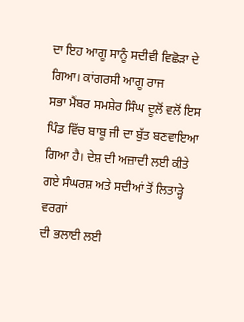ਦਾ ਇਹ ਆਗੂ ਸਾਨੂੰ ਸਦੀਵੀ ਵਿਛੋੜਾ ਦੇ ਗਿਆ। ਕਾਂਗਰਸੀ ਆਗੂ ਰਾਜ
ਸਭਾ ਮੈਂਬਰ ਸਮਸ਼ੇਰ ਸਿੰਘ ਦੂਲੋਂ ਵਲੋਂ ਇਸ ਪਿੰਡ ਵਿੱਚ ਬਾਬੂ ਜੀ ਦਾ ਬੁੱਤ ਬਣਵਾਇਆ
ਗਿਆ ਹੈ। ਦੇਸ਼ ਦੀ ਅਜ਼ਾਦੀ ਲਈ ਕੀਤੇ ਗਏ ਸੰਘਰਸ਼ ਅਤੇ ਸਦੀਆਂ ਤੋਂ ਲਿਤਾੜ੍ਹੇ ਵਰਗਾਂ
ਦੀ ਭਲਾਈ ਲਈ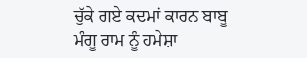ਚੁੱਕੇ ਗਏ ਕਦਮਾਂ ਕਾਰਨ ਬਾਬੂ ਮੰਗੂ ਰਾਮ ਨੂੰ ਹਮੇਸ਼ਾ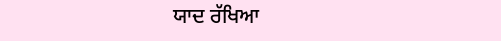ਯਾਦ ਰੱਖਿਆ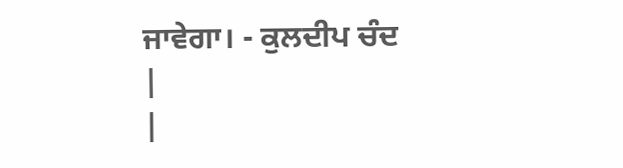ਜਾਵੇਗਾ। - ਕੁਲਦੀਪ ਚੰਦ
|
|